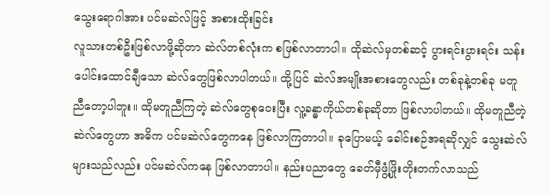သွေးရောဂါအား ပင်မဆဲလ်ဖြင့် အစားထိုးခြင်း
လူသားတစ်ဦးဖြစ်လာဖို့ဆိုတာ ဆဲလ်တစ်လုံးက စဖြစ်လာတာပါ။ ထိုဆဲလ်မှတစ်ဆင့် ပွားရင်းပွားရင်း သန်းပေါင်းထောင်ချီသော ဆဲလ်တွေဖြစ်လာပါတယ်။ ထို့ပြင် ဆဲလ်အမျိုးအစားတွေလည်း တစ်ခုနဲ့တစ်ခု မတူညီတော့ပါဘူး။ ထိုမတူညီကြတဲ့ ဆဲလ်တွေစုဝေးပြီး လူ့ခန္ဓာကိုယ်တစ်ခုဆိုတာ ဖြစ်လာပါတယ်။ ထိုမတူညီတဲ့ ဆဲလ်တွေဟာ အဓိက ပင်မဆဲလ်တွေကနေ ဖြစ်လာကြတာပါ။ ခုပြောမယ့် ခေါင်းစဉ်အရဆိုလျှင် သွေးဆဲလ်များသည်လည်း ပင်မဆဲလ်ကနေ ဖြစ်လာတာပါ။ နည်းပညာတွေ ခေတ်မှီဖွံ့ဖြိုးတိုးတက်လာသည်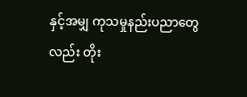နှင့်အမျှ ကုသမှုနည်းပညာတွေလည်း တိုး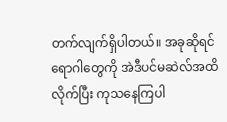တက်လျက်ရှိပါတယ်။ အခုဆိုရင် ရောဂါတွေကို အဲဒီပင်မဆဲလ်အထိ လိုက်ပြီး ကုသနေကြပါ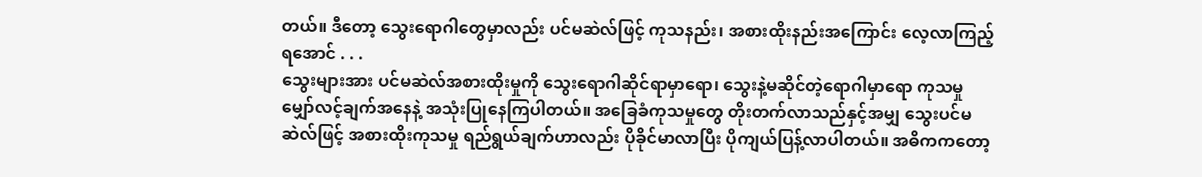တယ်။ ဒီတော့ သွေးရောဂါတွေမှာလည်း ပင်မဆဲလ်ဖြင့် ကုသနည်း၊ အစားထိုးနည်းအကြောင်း လေ့လာကြည့်ရအောင် . . .
သွေးများအား ပင်မဆဲလ်အစားထိုးမှုကို သွေးရောဂါဆိုင်ရာမှာရော၊ သွေးနဲ့မဆိုင်တဲ့ရောဂါမှာရော ကုသမှုမျှော်လင့်ချက်အနေနဲ့ အသုံးပြုနေကြပါတယ်။ အခြေခံကုသမှုတွေ တိုးတက်လာသည်နှင့်အမျှ သွေးပင်မဆဲလ်ဖြင့် အစားထိုးကုသမှု ရည်ရွယ်ချက်ဟာလည်း ပိုခိုင်မာလာပြီး ပိုကျယ်ပြန့်လာပါတယ်။ အဓိကကတော့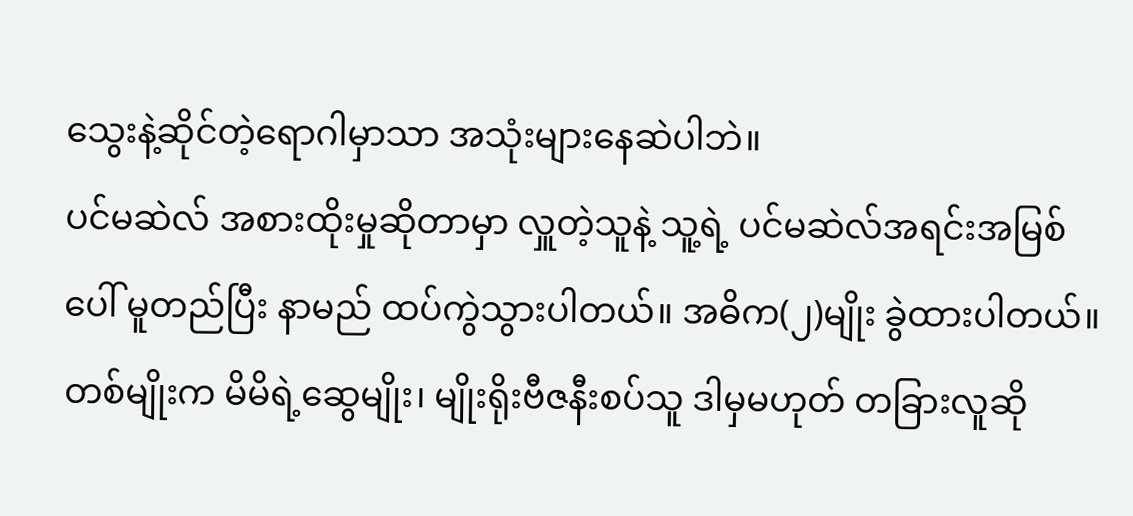သွေးနဲ့ဆိုင်တဲ့ရောဂါမှာသာ အသုံးများနေဆဲပါဘဲ။
ပင်မဆဲလ် အစားထိုးမှုဆိုတာမှာ လှူတဲ့သူနဲ့ သူ့ရဲ့ ပင်မဆဲလ်အရင်းအမြစ်ပေါ် မူတည်ပြီး နာမည် ထပ်ကွဲသွားပါတယ်။ အဓိက(၂)မျိုး ခွဲထားပါတယ်။ တစ်မျိုးက မိမိရဲ့ဆွေမျိုး၊ မျိုးရိုးဗီဇနီးစပ်သူ ဒါမှမဟုတ် တခြားလူဆို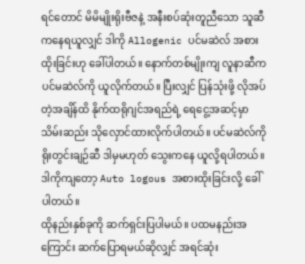ရင်တောင် မိမိမျိုးရိုးဗီဇနဲ့ အနီးစပ်ဆုံးတူညီသော သူဆီကနေရယူလျှင် ဒါကို Allogenic ပင်မဆဲလ် အစားထိုးခြင်းဟု ခေါ်ပါတယ်။ နောက်တစ်မျိုးကျ လူနာဆီက ပင်မဆဲလ်ကို ယူလိုက်တယ်။ ပြီးလျှင် ပြန်သုံးဖို့ လိုအပ်တဲ့အချိန်ထိ နိုက်ထရိုဂျင်အရည်ရဲ့ ရေငွေ့အဆင့်မှာ သိမ်းဆည်း သိုလှောင်ထားလိုက်ပါတယ်။ ပင်မဆဲလ်ကို ရိုးတွင်းချဉ်ဆီ ဒါမှမဟုတ် သွေးကနေ ယူလို့ရပါတယ်။ ဒါကိုကျတော့ Auto logous အစားထိုးခြင်းလို့ ခေါ်ပါတယ်။
ထိုနည်းနှစ်ခုကို ဆက်ရှင်းပြပါမယ်။ ပထမနည်းအကြောင်း ဆက်ပြောရမယ်ဆိုလျှင် အရင်ဆုံး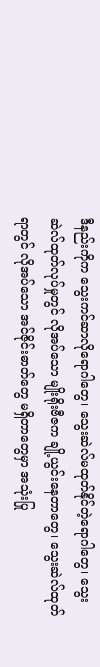ဒီနည်းကိုက သွေးကင်ဆာလိုရောဂါတွေ၊ သွေးဆဲလ်မထုတ်နိုင်တဲ့ရောဂါတွေ၊ သွေးဆဲလ်ထုတ်လုပ်မှုတွင် လိုအပ်သော မျိုးရိုးဗီဇက ချို့ယွင်းနေတာတွေ၊ သွေးဆဲလ်ထုတ်ရာတွင် လိုအပ်သော အင်ဇိုင်းဓာတ်တွေ မရှိတာတွေမှာ အသုံးပြု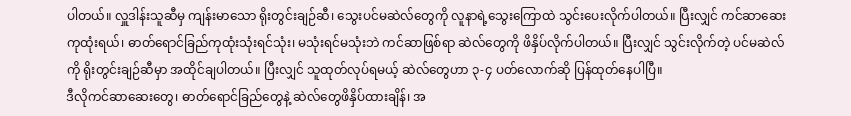ပါတယ်။ လှူဒါန်းသူဆီမှ ကျန်းမာသော ရိုးတွင်းချဉ်ဆီ၊ သွေးပင်မဆဲလ်တွေကို လူနာရဲ့သွေးကြောထဲ သွင်းပေးလိုက်ပါတယ်။ ပြီးလျှင် ကင်ဆာဆေးကုထုံးရယ်၊ ဓာတ်ရောင်ခြည်ကုထုံးသုံးရင်သုံး၊ မသုံးရင်မသုံးဘဲ ကင်ဆာဖြစ်ရာ ဆဲလ်တွေကို ဖိနှိပ်လိုက်ပါတယ်။ ပြီးလျှင် သွင်းလိုက်တဲ့ ပင်မဆဲလ်ကို ရိုးတွင်းချဉ်ဆီမှာ အထိုင်ချပါတယ်။ ပြီးလျှင် သူထုတ်လုပ်ရမယ့် ဆဲလ်တွေဟာ ၃-၄ ပတ်လောက်ဆို ပြန်ထုတ်နေပါပြီ။
ဒီလိုကင်ဆာဆေးတွေ၊ ဓာတ်ရောင်ခြည်တွေနဲ့ ဆဲလ်တွေဖိနှိပ်ထားချိန်၊ အ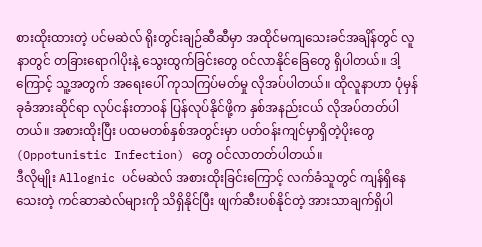စားထိုးထားတဲ့ ပင်မဆဲလ် ရိုးတွင်းချဉ်ဆီဆီမှာ အထိုင်မကျသေးခင်အချိန်တွင် လူနာတွင် တခြားရောဂါပိုးနဲ့ သွေးထွက်ခြင်းတွေ ဝင်လာနိုင်ခြေတွေ ရှိပါတယ်။ ဒါ့ကြောင့် သူ့အတွက် အရေးပေါ် ကုသကြပ်မတ်မှု လိုအပ်ပါတယ်။ ထိုလူနာဟာ ပုံမှန်ခုခံအားဆိုင်ရာ လုပ်ငန်းတာဝန် ပြန်လုပ်နိုင်ဖို့က နှစ်အနည်းငယ် လိုအပ်တတ်ပါတယ်။ အစားထိုးပြီး ပထမတစ်နှစ်အတွင်းမှာ ပတ်ဝန်းကျင်မှာရှိတဲ့ပိုးတွေ (Oppotunistic Infection) တွေ ဝင်လာတတ်ပါတယ်။
ဒီလိုမျိုး Allognic ပင်မဆဲလ် အစားထိုးခြင်းကြောင့် လက်ခံသူတွင် ကျန်ရှိနေသေးတဲ့ ကင်ဆာဆဲလ်များကို သိရှိနိုင်ပြီး ဖျက်ဆီးပစ်နိုင်တဲ့ အားသာချက်ရှိပါ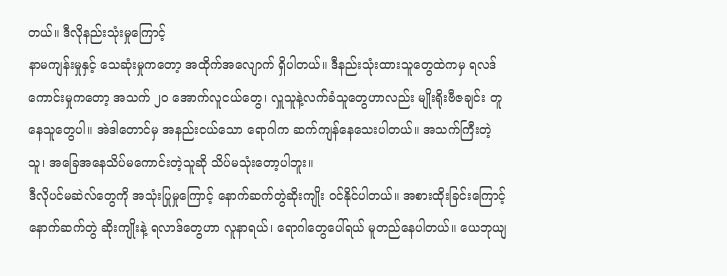တယ်။ ဒီလိုနည်းသုံးမှုကြောင့်
နာမကျန်းမှုနှင့် သေဆုံးမှုကတော့ အထိုက်အလျောက် ရှိပါတယ်။ ဒီနည်းသုံးထားသူတွေထဲကမှ ရလဒ်ကောင်းမှုကတော့ အသက် ၂၀ အောက်လူငယ်တွေ၊ လှူသူနဲ့လက်ခံသူတွေဟာလည်း မျိုးရိုးဗီဇချင်း တူနေသူတွေပါ။ အဲဒါတောင်မှ အနည်းငယ်သော ရောဂါက ဆက်ကျန်နေသေးပါတယ်။ အသက်ကြီးတဲ့သူ၊ အခြေအနေသိပ်မကောင်းတဲ့သူဆို သိပ်မသုံးတော့ပါဘူး။
ဒီလိုပင်မဆဲလ်တွေကို အသုံးပြုမှုကြောင့် နောက်ဆက်တွဲဆိုးကျိုး ဝင်နိုင်ပါတယ်။ အစားထိုးခြင်းကြောင့် နောက်ဆက်တွဲ ဆိုးကျိုးနဲ့ ရလာဒ်တွေဟာ လူနာရယ်၊ ရောဂါတွေပေါ်ရယ် မူတည်နေပါတယ်။ ယေဘုယျ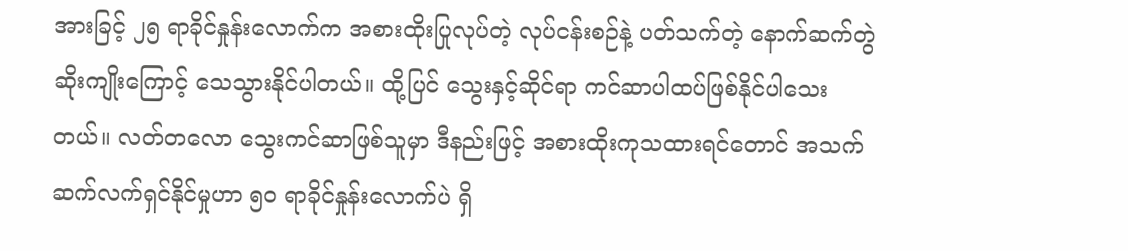အားခြင့် ၂၅ ရာခိုင်နှုန်းလောက်က အစားထိုးပြုလုပ်တဲ့ လုပ်ငန်းစဉ်နဲ့ ပတ်သက်တဲ့ နောက်ဆက်တွဲ ဆိုးကျိုးကြောင့် သေသွားနိုင်ပါတယ်။ ထို့ပြင် သွေးနှင့်ဆိုင်ရာ ကင်ဆာပါထပ်ဖြစ်နိုင်ပါသေးတယ်။ လတ်တလော သွေးကင်ဆာဖြစ်သူမှာ ဒီနည်းဖြင့် အစားထိုးကုသထားရင်တောင် အသက်ဆက်လက်ရှင်နိုင်မှုဟာ ၅၀ ရာခိုင်နှုန်းလောက်ပဲ ရှိ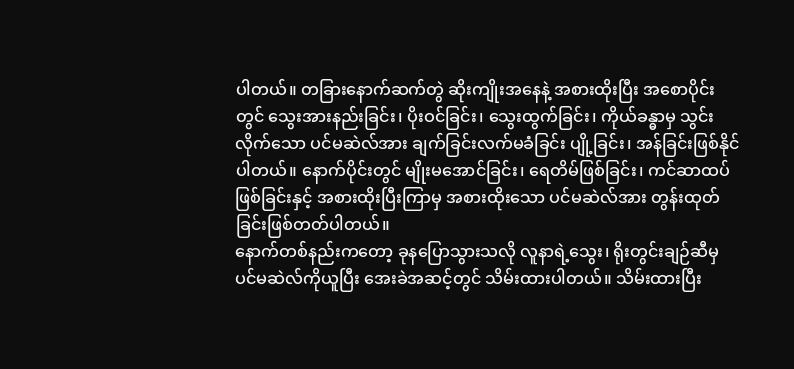ပါတယ်။ တခြားနောက်ဆက်တွဲ ဆိုးကျိုးအနေနဲ့ အစားထိုးပြီး အစောပိုင်းတွင် သွေးအားနည်းခြင်း၊ ပိုးဝင်ခြင်း၊ သွေးထွက်ခြင်း၊ ကိုယ်ခန္ဓာမှ သွင်းလိုက်သော ပင်မဆဲလ်အား ချက်ခြင်းလက်မခံခြင်း ပျို့ခြင်း၊ အန်ခြင်းဖြစ်နိုင်ပါတယ်။ နောက်ပိုင်းတွင် မျိုးမအောင်ခြင်း၊ ရေတိမ်ဖြစ်ခြင်း၊ ကင်ဆာထပ်ဖြစ်ခြင်းနှင့် အစားထိုးပြီးကြာမှ အစားထိုးသော ပင်မဆဲလ်အား တွန်းထုတ်ခြင်းဖြစ်တတ်ပါတယ်။
နောက်တစ်နည်းကတော့ ခုနပြောသွားသလို လူနာရဲ့သွေး၊ ရိုးတွင်းချဉ်ဆီမှ ပင်မဆဲလ်ကိုယူပြီး အေးခဲအဆင့်တွင် သိမ်းထားပါတယ်။ သိမ်းထားပြီး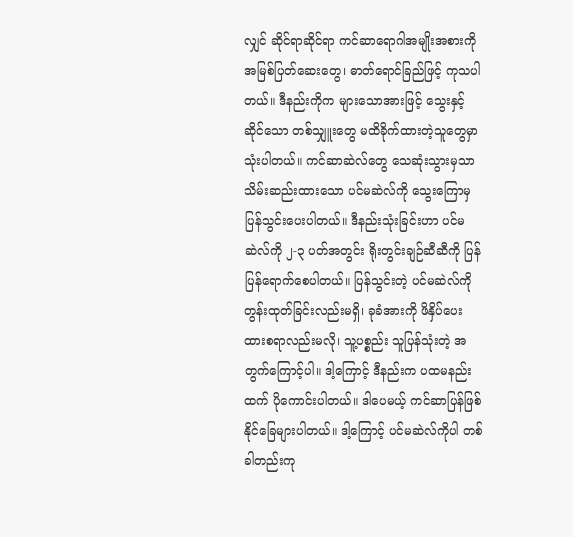လျှင် ဆိုင်ရာဆိုင်ရာ ကင်ဆာရောဂါအမျိုးအစားကို အမြစ်ပြတ်ဆေးတွေ၊ ဓာတ်ရောင်ခြည်ဖြင့် ကုသပါတယ်။ ဒီနည်းကိုက များသောအားဖြင့် သွေးနှင့်ဆိုင်သော တစ်သျှူးတွေ မထိခိုက်ထားတဲ့သူတွေမှာ သုံးပါတယ်။ ကင်ဆာဆဲလ်တွေ သေဆုံးသွားမှသာ သိမ်းဆည်းထားသော ပင်မဆဲလ်ကို သွေးကြောမှ ပြန်သွင်းပေးပါတယ်။ ဒီနည်းသုံးခြင်းဟာ ပင်မဆဲလ်ကို ၂-၃ ပတ်အတွင်း ရိုးတွင်းချဉ်ဆီဆီကို ပြန်ပြန်ရောက်စေပါတယ်။ ပြန်သွင်းတဲ့ ပင်မဆဲလ်ကို တွန်းထုတ်ခြင်းလည်းမရှိ၊ ခုခံအားကို ဖိနှိပ်ပေးထားစရာလည်းမလို၊ သူ့ပစ္စည်း သူပြန်သုံးတဲ့ အတွက်ကြောင့်ပါ။ ဒါ့ကြောင့် ဒီနည်းက ပထမနည်းထက် ပိုကောင်းပါတယ်။ ဒါပေမယ့် ကင်ဆာပြန်ဖြစ်နိုင်ခြေများပါတယ်။ ဒါ့ကြောင့် ပင်မဆဲလ်ကိုပါ တစ်ခါတည်းကု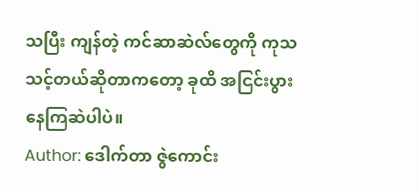သပြီး ကျန်တဲ့ ကင်ဆာဆဲလ်တွေကို ကုသသင့်တယ်ဆိုတာကတော့ ခုထိ အငြင်းပွားနေကြဆဲပါပဲ။
Author: ဒေါက်တာ ဇွဲကောင်း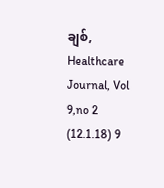ချစ်, Healthcare Journal, Vol 9,no 2 (12.1.18) 9